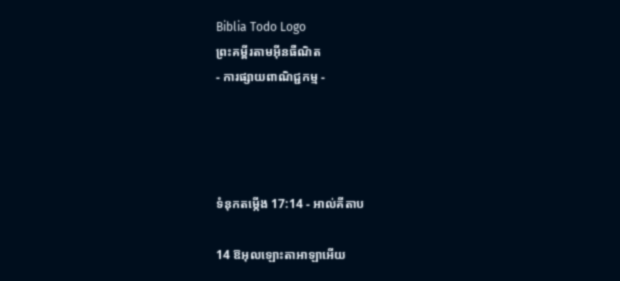Biblia Todo Logo
ព្រះគម្ពីរតាមអ៊ីនធឺណិត
- ការផ្សាយពាណិជ្ជកម្ម -




ទំនុកតម្កើង 17:14 - អាល់គីតាប

14 ឱអុលឡោះ‌តាអាឡាអើយ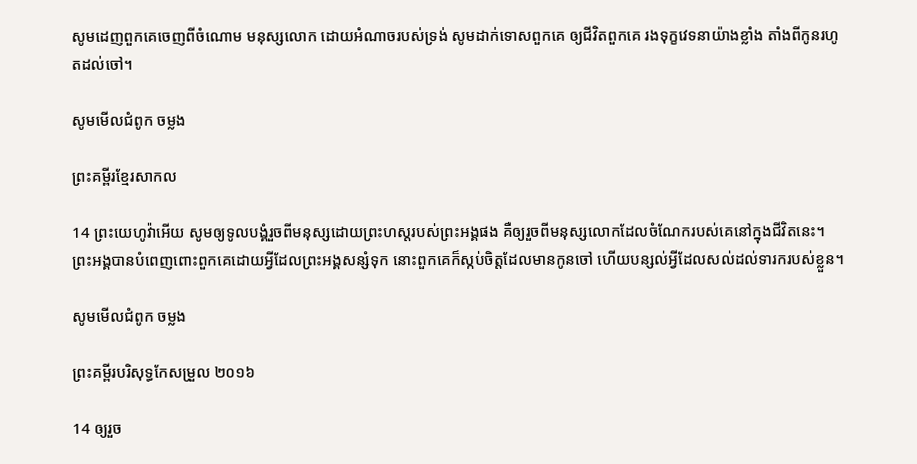សូមដេញពួកគេចេញពីចំណោម មនុស្សលោក ដោយអំណាចរបស់ទ្រង់ សូមដាក់ទោសពួកគេ ឲ្យជីវិតពួកគេ រងទុក្ខវេទនាយ៉ាងខ្លាំង តាំងពីកូនរហូតដល់ចៅ។

សូមមើលជំពូក ចម្លង

ព្រះគម្ពីរខ្មែរសាកល

14 ព្រះយេហូវ៉ាអើយ សូមឲ្យទូលបង្គំរួចពីមនុស្សដោយព្រះហស្តរបស់ព្រះអង្គផង គឺឲ្យរួចពីមនុស្សលោកដែលចំណែករបស់គេនៅក្នុងជីវិតនេះ។ ព្រះអង្គបានបំពេញពោះពួកគេដោយអ្វីដែលព្រះអង្គសន្សំទុក នោះពួកគេក៏ស្កប់ចិត្តដែលមានកូនចៅ ហើយបន្សល់អ្វីដែលសល់ដល់ទារករបស់ខ្លួន។

សូមមើលជំពូក ចម្លង

ព្រះគម្ពីរបរិសុទ្ធកែសម្រួល ២០១៦

14 ឲ្យរួច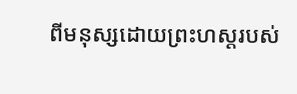ពីមនុស្សដោយព្រះ‌ហស្តរបស់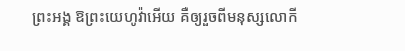ព្រះ‌អង្គ ឱព្រះ‌យេហូវ៉ាអើយ គឺឲ្យរួចពីមនុស្សលោកី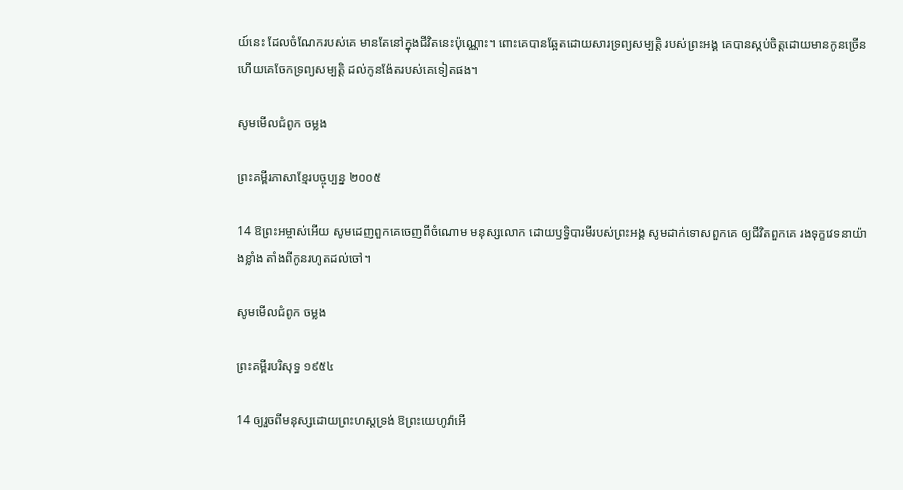យ៍នេះ ដែលចំណែករបស់គេ មានតែនៅក្នុងជីវិតនេះប៉ុណ្ណោះ។ ពោះគេបានឆ្អែតដោយ‌សារទ្រព្យសម្បត្តិ របស់ព្រះ‌អង្គ គេបានស្កប់ចិត្តដោយមានកូនច្រើន ហើយគេចែកទ្រព្យសម្បត្តិ ដល់កូនង៉ែតរបស់គេទៀតផង។

សូមមើលជំពូក ចម្លង

ព្រះគម្ពីរភាសាខ្មែរបច្ចុប្បន្ន ២០០៥

14 ឱព្រះ‌អម្ចាស់អើយ សូមដេញពួកគេចេញពីចំណោម មនុស្សលោក ដោយឫទ្ធិ‌បារមីរបស់ព្រះអង្គ សូមដាក់ទោសពួកគេ ឲ្យជីវិតពួកគេ រងទុក្ខវេទនាយ៉ាងខ្លាំង តាំងពីកូនរហូតដល់ចៅ។

សូមមើលជំពូក ចម្លង

ព្រះគម្ពីរបរិសុទ្ធ ១៩៥៤

14 ឲ្យរួចពីមនុស្សដោយព្រះ‌ហស្តទ្រង់ ឱព្រះ‌យេហូវ៉ាអើ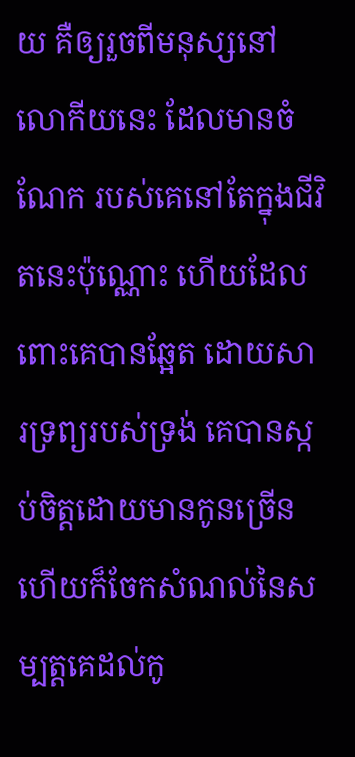យ គឺឲ្យរួចពីមនុស្សនៅលោកីយនេះ ដែលមានចំណែក របស់គេនៅតែក្នុងជីវិតនេះប៉ុណ្ណោះ ហើយដែលពោះគេបានឆ្អែត ដោយ‌សារទ្រព្យរបស់ទ្រង់ គេបានស្កប់ចិត្តដោយមានកូនច្រើន ហើយក៏ចែកសំណល់នៃសម្បត្តគេដល់កូ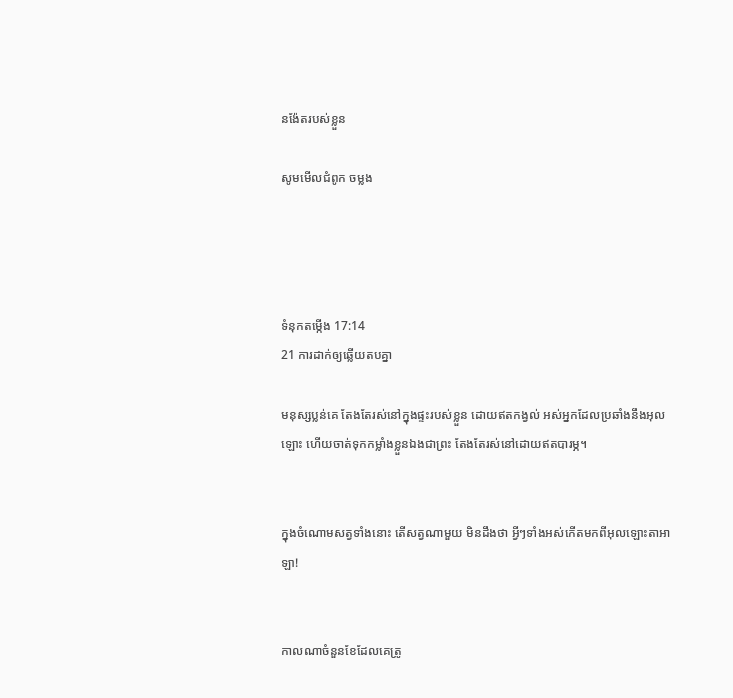ន‌ង៉ែតរបស់ខ្លួន

សូមមើលជំពូក ចម្លង




ទំនុកតម្កើង 17:14
21 ការដាក់ឲ្យឆ្លើយតបគ្នា

មនុស្សប្លន់គេ តែងតែរស់នៅក្នុងផ្ទះរបស់ខ្លួន ដោយឥតកង្វល់ អស់អ្នកដែលប្រឆាំងនឹងអុលឡោះ ហើយចាត់ទុកកម្លាំងខ្លួនឯងជាព្រះ តែងតែរស់នៅដោយឥតបារម្ភ។


ក្នុងចំណោមសត្វទាំងនោះ តើសត្វណាមួយ មិនដឹងថា អ្វីៗទាំងអស់កើតមកពីអុលឡោះ‌តាអាឡា!


កាលណាចំនួនខែដែលគេត្រូ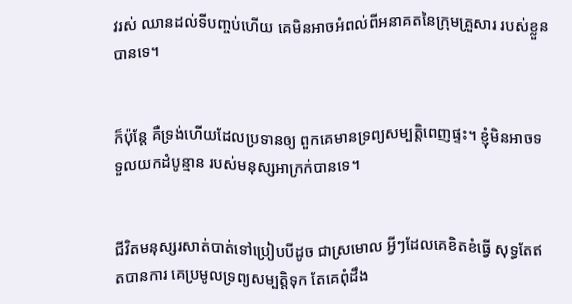វរស់ ឈានដល់ទីបញ្ចប់ហើយ គេមិនអាចអំពល់ពីអនាគតនៃក្រុមគ្រួសារ របស់ខ្លួនបានទេ។


ក៏ប៉ុន្តែ គឺទ្រង់ហើយដែលប្រទានឲ្យ ពួកគេមានទ្រព្យ‌សម្បត្តិពេញផ្ទះ។ ខ្ញុំមិនអាចទទួលយកដំបូន្មាន របស់មនុស្សអាក្រក់បានទេ។


ជីវិតមនុស្សរសាត់បាត់ទៅប្រៀបបីដូច ជាស្រមោល អ្វីៗដែលគេខិត‌ខំធ្វើ សុទ្ធតែឥតបានការ គេប្រមូលទ្រព្យ‌សម្បត្តិទុក តែគេពុំដឹង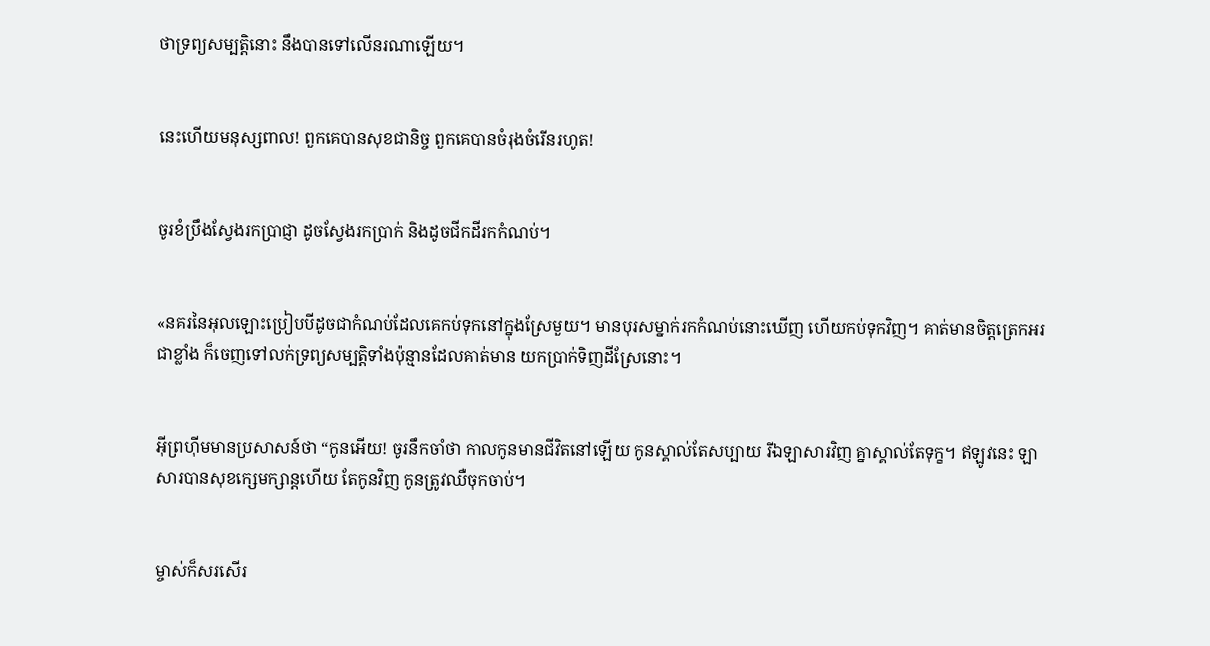ថាទ្រព្យ‌សម្បត្តិនោះ នឹងបានទៅលើនរណាឡើយ។


នេះហើយមនុស្សពាល! ពួកគេបានសុខជា‌និច្ច ពួកគេបានចំរុង‌ចំរើនរហូត!


ចូរខំប្រឹងស្វែងរកប្រាជ្ញា ដូចស្វែងរកប្រាក់ និងដូចជីកដីរកកំណប់។


«នគរនៃអុលឡោះប្រៀបបីដូចជាកំណប់ដែលគេកប់ទុកនៅក្នុងស្រែមួយ។ មានបុរសម្នាក់រកកំណប់នោះឃើញ ហើយកប់ទុកវិញ។ គាត់មានចិត្ដត្រេកអរជាខ្លាំង ក៏ចេញទៅលក់ទ្រព្យសម្បត្តិទាំងប៉ុន្មានដែលគាត់មាន យកប្រាក់ទិញដីស្រែនោះ។


អ៊ីព្រ‌ហ៊ីមមានប្រសាសន៍ថា “កូនអើយ! ចូរនឹកចាំថា កាលកូនមានជីវិតនៅឡើយ កូនស្គាល់តែសប្បាយ រីឯឡាសារវិញ គ្នាស្គាល់តែទុក្ខ។ ឥឡូវនេះ ឡាសារបានសុខក្សេម‌ក្សាន្ដហើយ តែកូនវិញ កូនត្រូវឈឺចុកចាប់។


ម្ចាស់ក៏សរសើរ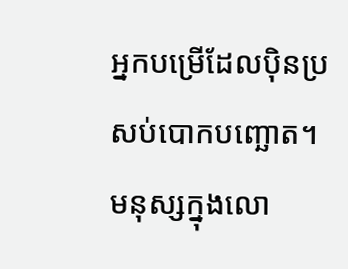អ្នកបម្រើដែលប៉ិន‌ប្រសប់បោកបញ្ឆោត។ មនុស្សក្នុងលោ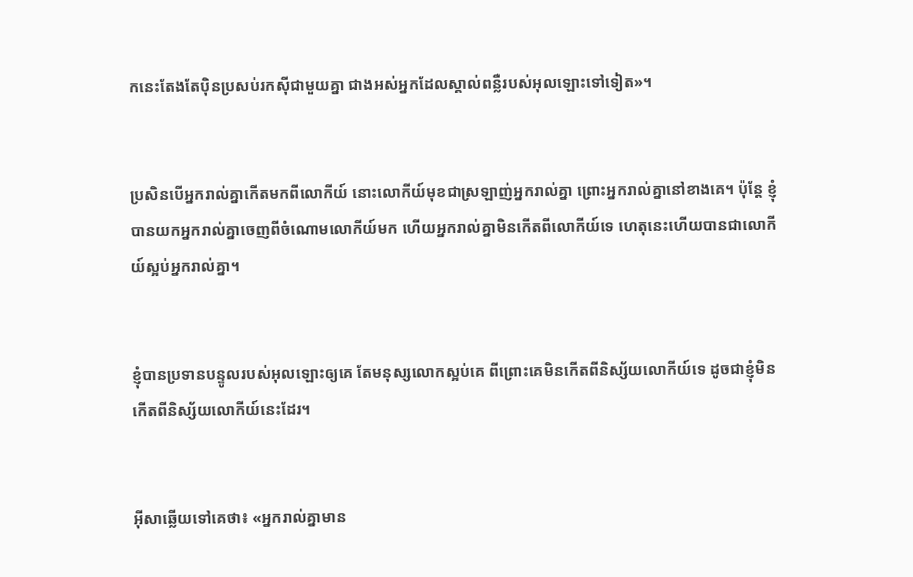កនេះតែងតែប៉ិន‌ប្រសប់រកស៊ីជាមួយគ្នា ជាងអស់អ្នកដែលស្គាល់ពន្លឺរបស់អុលឡោះទៅទៀត»។


ប្រសិនបើអ្នករាល់គ្នាកើតមកពីលោកីយ៍ នោះលោកីយ៍មុខជាស្រឡាញ់អ្នករាល់គ្នា ព្រោះអ្នករាល់គ្នានៅខាងគេ។ ប៉ុន្ដែ ខ្ញុំបានយកអ្នករាល់គ្នាចេញពីចំណោមលោកីយ៍មក ហើយអ្នករាល់គ្នាមិនកើតពីលោកីយ៍ទេ ហេតុនេះហើយបានជាលោកីយ៍ស្អប់អ្នករាល់គ្នា។


ខ្ញុំបានប្រទានបន្ទូលរបស់អុលឡោះឲ្យគេ តែមនុស្សលោកស្អប់គេ ពី‌ព្រោះគេមិនកើតពីនិស្ស័យលោកីយ៍ទេ ដូចជាខ្ញុំមិនកើតពីនិស្ស័យលោកីយ៍នេះដែរ។


អ៊ីសាឆ្លើយទៅគេថា៖ «អ្នករាល់គ្នាមាន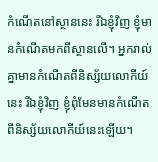កំណើតនៅស្ថាននេះ រីឯខ្ញុំវិញ ខ្ញុំមានកំណើតមកពីស្ថានលើ។ អ្នករាល់គ្នាមានកំណើតពីនិស្ស័យលោកីយ៍នេះ រីឯខ្ញុំវិញ ខ្ញុំពុំមែនមានកំណើតពីនិស្ស័យលោកីយ៍នេះឡើយ។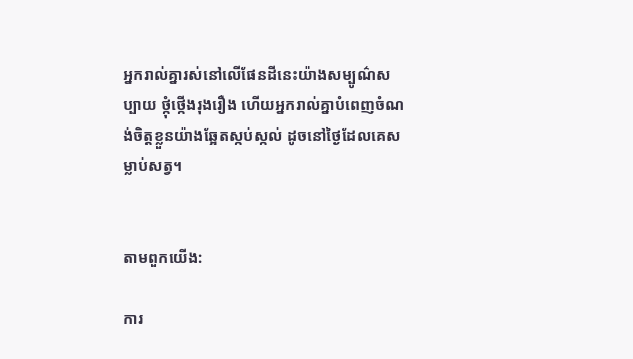អ្នករាល់គ្នារស់នៅលើផែនដីនេះយ៉ាងសម្បូណ៌សប្បាយ ថ្កុំ‌ថ្កើងរុង‌រឿង ហើយអ្នករាល់គ្នាបំពេញចំណង់ចិត្ដខ្លួនយ៉ាងឆ្អែតស្កប់ស្កល់ ដូចនៅថ្ងៃដែលគេសម្លាប់សត្វ។


តាមពួកយើង:

ការ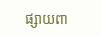ផ្សាយពា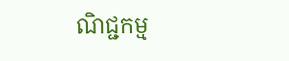ណិជ្ជកម្ម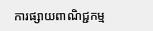ការផ្សាយពាណិជ្ជកម្ម